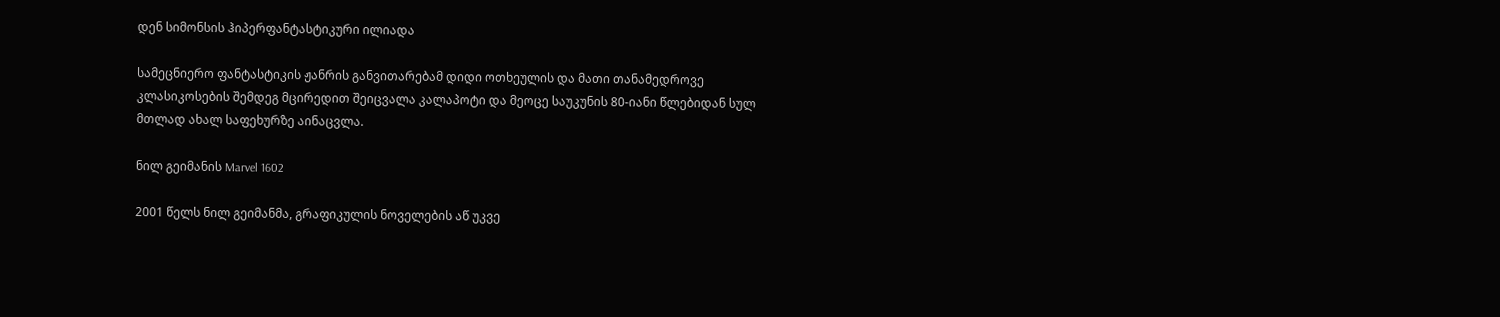დენ სიმონსის ჰიპერფანტასტიკური ილიადა

სამეცნიერო ფანტასტიკის ჟანრის განვითარებამ დიდი ოთხეულის და მათი თანამედროვე კლასიკოსების შემდეგ მცირედით შეიცვალა კალაპოტი და მეოცე საუკუნის 80-იანი წლებიდან სულ მთლად ახალ საფეხურზე აინაცვლა.

ნილ გეიმანის Marvel 1602

2001 წელს ნილ გეიმანმა, გრაფიკულის ნოველების აწ უკვე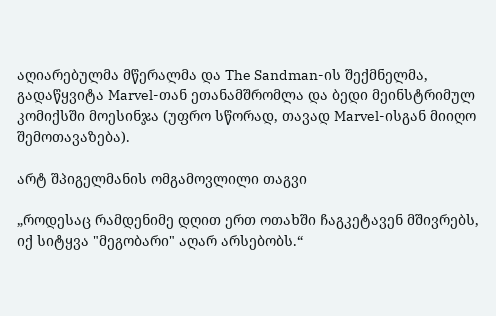აღიარებულმა მწერალმა და The Sandman-ის შექმნელმა, გადაწყვიტა Marvel-თან ეთანამშრომლა და ბედი მეინსტრიმულ კომიქსში მოესინჯა (უფრო სწორად, თავად Marvel-ისგან მიიღო შემოთავაზება).

არტ შპიგელმანის ომგამოვლილი თაგვი

„როდესაც რამდენიმე დღით ერთ ოთახში ჩაგკეტავენ მშივრებს, იქ სიტყვა "მეგობარი" აღარ არსებობს.“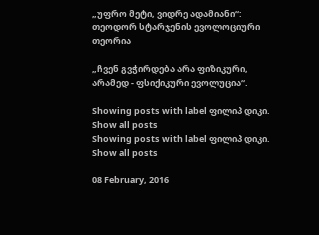„უფრო მეტი, ვიდრე ადამიანი“: თეოდორ სტარჯენის ევოლოციური თეორია

„ჩვენ გვჭირდება არა ფიზიკური, არამედ - ფსიქიკური ევოლუცია“.

Showing posts with label ფილიპ დიკი. Show all posts
Showing posts with label ფილიპ დიკი. Show all posts

08 February, 2016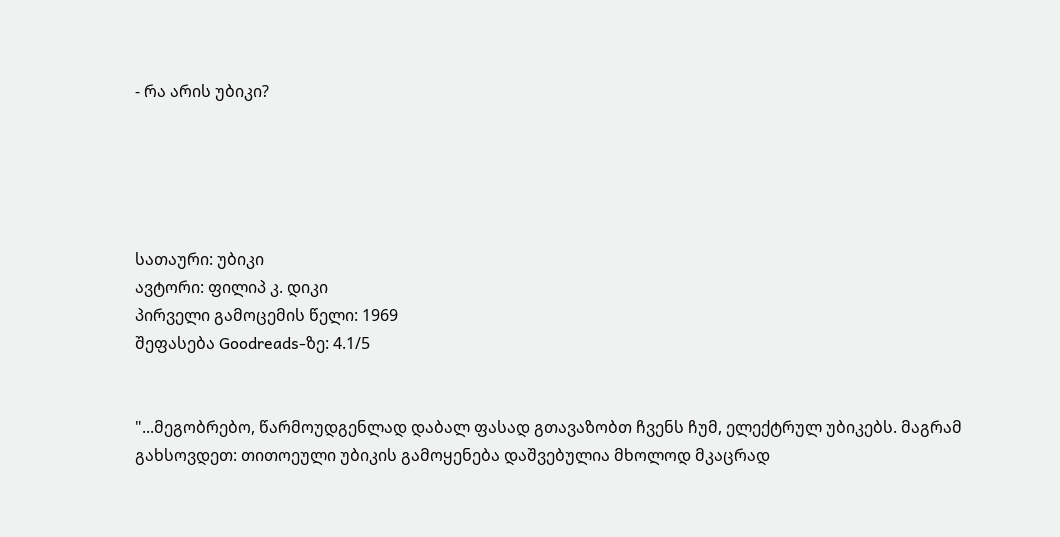- რა არის უბიკი?





სათაური: უბიკი
ავტორი: ფილიპ კ. დიკი
პირველი გამოცემის წელი: 1969
შეფასება Goodreads-ზე: 4.1/5


"...მეგობრებო, წარმოუდგენლად დაბალ ფასად გთავაზობთ ჩვენს ჩუმ, ელექტრულ უბიკებს. მაგრამ გახსოვდეთ: თითოეული უბიკის გამოყენება დაშვებულია მხოლოდ მკაცრად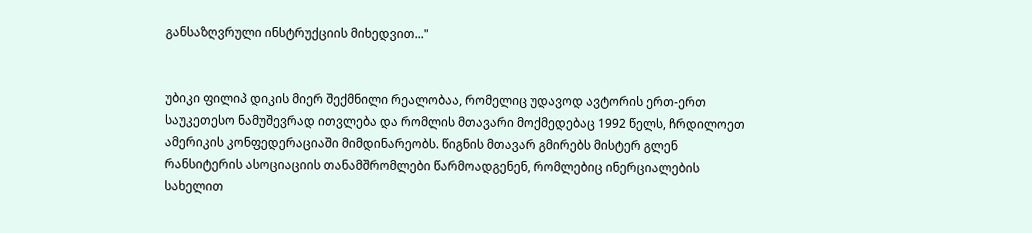განსაზღვრული ინსტრუქციის მიხედვით..."


უბიკი ფილიპ დიკის მიერ შექმნილი რეალობაა, რომელიც უდავოდ ავტორის ერთ-ერთ საუკეთესო ნამუშევრად ითვლება და რომლის მთავარი მოქმედებაც 1992 წელს, ჩრდილოეთ ამერიკის კონფედერაციაში მიმდინარეობს. წიგნის მთავარ გმირებს მისტერ გლენ რანსიტერის ასოციაციის თანამშრომლები წარმოადგენენ, რომლებიც ინერციალების სახელით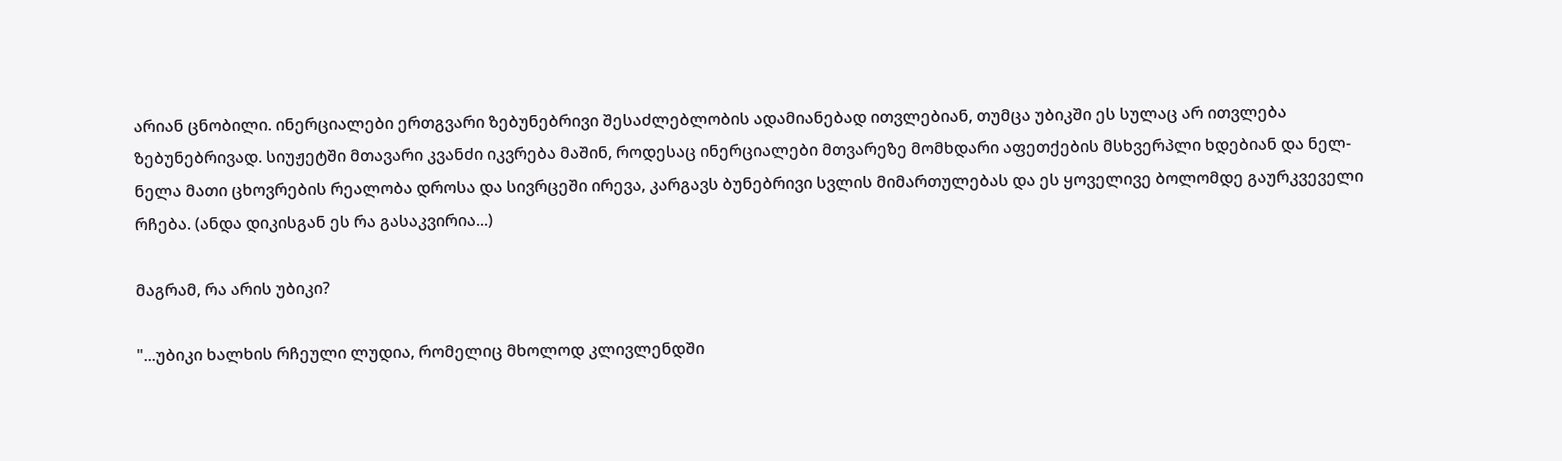არიან ცნობილი. ინერციალები ერთგვარი ზებუნებრივი შესაძლებლობის ადამიანებად ითვლებიან, თუმცა უბიკში ეს სულაც არ ითვლება ზებუნებრივად. სიუჟეტში მთავარი კვანძი იკვრება მაშინ, როდესაც ინერციალები მთვარეზე მომხდარი აფეთქების მსხვერპლი ხდებიან და ნელ-ნელა მათი ცხოვრების რეალობა დროსა და სივრცეში ირევა, კარგავს ბუნებრივი სვლის მიმართულებას და ეს ყოველივე ბოლომდე გაურკვეველი რჩება. (ანდა დიკისგან ეს რა გასაკვირია...)

მაგრამ, რა არის უბიკი?

"...უბიკი ხალხის რჩეული ლუდია, რომელიც მხოლოდ კლივლენდში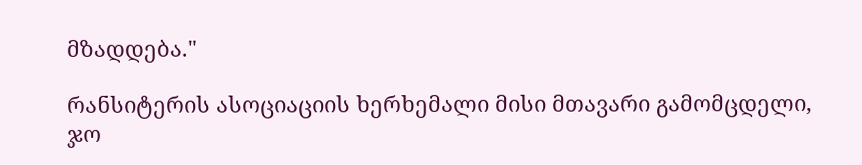მზადდება."

რანსიტერის ასოციაციის ხერხემალი მისი მთავარი გამომცდელი, ჯო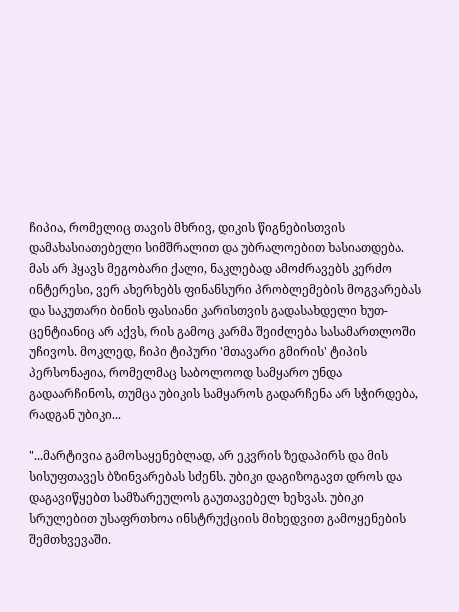ჩიპია, რომელიც თავის მხრივ, დიკის წიგნებისთვის დამახასიათებელი სიმშრალით და უბრალოებით ხასიათდება. მას არ ჰყავს მეგობარი ქალი, ნაკლებად ამოძრავებს კერძო ინტერესი, ვერ ახერხებს ფინანსური პრობლემების მოგვარებას და საკუთარი ბინის ფასიანი კარისთვის გადასახდელი ხუთ-ცენტიანიც არ აქვს, რის გამოც კარმა შეიძლება სასამართლოში უჩივოს. მოკლედ, ჩიპი ტიპური 'მთავარი გმირის' ტიპის პერსონაჟია, რომელმაც საბოლოოდ სამყარო უნდა გადაარჩინოს, თუმცა უბიკის სამყაროს გადარჩენა არ სჭირდება, რადგან უბიკი...

"...მარტივია გამოსაყენებლად, არ ეკვრის ზედაპირს და მის სისუფთავეს ბზინვარებას სძენს. უბიკი დაგიზოგავთ დროს და დაგავიწყებთ სამზარეულოს გაუთავებელ ხეხვას. უბიკი სრულებით უსაფრთხოა ინსტრუქციის მიხედვით გამოყენების შემთხვევაში.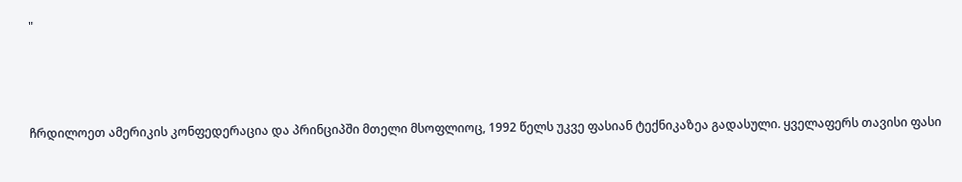"



ჩრდილოეთ ამერიკის კონფედერაცია და პრინციპში მთელი მსოფლიოც, 1992 წელს უკვე ფასიან ტექნიკაზეა გადასული. ყველაფერს თავისი ფასი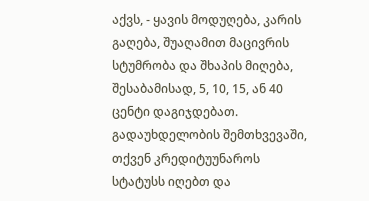აქვს, - ყავის მოდუღება, კარის გაღება, შუაღამით მაცივრის სტუმრობა და შხაპის მიღება, შესაბამისად, 5, 10, 15, ან 40 ცენტი დაგიჯდებათ. გადაუხდელობის შემთხვევაში, თქვენ კრედიტუუნაროს სტატუსს იღებთ და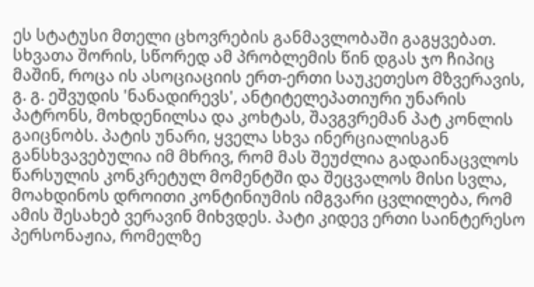ეს სტატუსი მთელი ცხოვრების განმავლობაში გაგყვებათ. სხვათა შორის, სწორედ ამ პრობლემის წინ დგას ჯო ჩიპიც მაშინ, როცა ის ასოციაციის ერთ-ერთი საუკეთესო მზვერავის, გ. გ. ეშვუდის 'ნანადირევს', ანტიტელეპათიური უნარის პატრონს, მოხდენილსა და კოხტას, შავგვრემან პატ კონლის გაიცნობს. პატის უნარი, ყველა სხვა ინერციალისგან განსხვავებულია იმ მხრივ, რომ მას შეუძლია გადაინაცვლოს წარსულის კონკრეტულ მომენტში და შეცვალოს მისი სვლა, მოახდინოს დროითი კონტინიუმის იმგვარი ცვლილება, რომ ამის შესახებ ვერავინ მიხვდეს. პატი კიდევ ერთი საინტერესო პერსონაჟია, რომელზე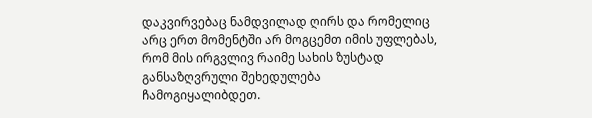დაკვირვებაც ნამდვილად ღირს და რომელიც არც ერთ მომენტში არ მოგცემთ იმის უფლებას, რომ მის ირგვლივ რაიმე სახის ზუსტად განსაზღვრული შეხედულება ჩამოგიყალიბდეთ.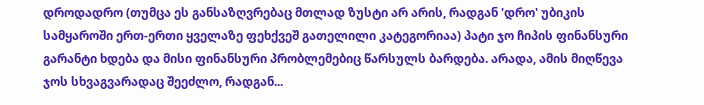დროდადრო (თუმცა ეს განსაზღვრებაც მთლად ზუსტი არ არის, რადგან 'დრო' უბიკის სამყაროში ერთ-ერთი ყველაზე ფეხქვეშ გათელილი კატეგორიაა) პატი ჯო ჩიპის ფინანსური გარანტი ხდება და მისი ფინანსური პრობლემებიც წარსულს ბარდება. არადა, ამის მიღწევა ჯოს სხვაგვარადაც შეეძლო, რადგან...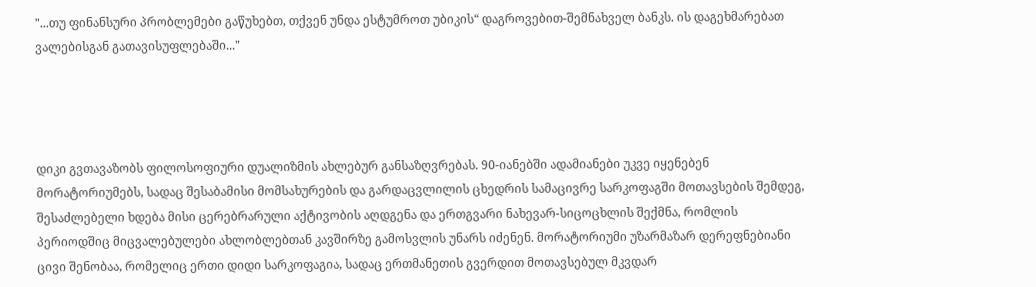"...თუ ფინანსური პრობლემები გაწუხებთ, თქვენ უნდა ესტუმროთ უბიკის“ დაგროვებით-შემნახველ ბანკს. ის დაგეხმარებათ ვალებისგან გათავისუფლებაში..."




დიკი გვთავაზობს ფილოსოფიური დუალიზმის ახლებურ განსაზღვრებას. 90-იანებში ადამიანები უკვე იყენებენ მორატორიუმებს, სადაც შესაბამისი მომსახურების და გარდაცვლილის ცხედრის სამაცივრე სარკოფაგში მოთავსების შემდეგ, შესაძლებელი ხდება მისი ცერებრარული აქტივობის აღდგენა და ერთგვარი ნახევარ-სიცოცხლის შექმნა, რომლის პერიოდშიც მიცვალებულები ახლობლებთან კავშირზე გამოსვლის უნარს იძენენ. მორატორიუმი უზარმაზარ დერეფნებიანი ცივი შენობაა, რომელიც ერთი დიდი სარკოფაგია, სადაც ერთმანეთის გვერდით მოთავსებულ მკვდარ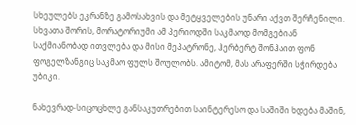სხეულებს ეკრანზე გამოსახვის და მეტყველების უნარი აქვთ შერჩენილი. სხვათა შორის, მორატორიუმი ამ პერიოდში საკმაოდ მომგებიან საქმიანობად ითვლება და მისი მეპატრონე, ჰერბერტ შონჰაით ფონ ფოგელზანგიც საკმაო ფულს შოულობს. ამიტომ, მას არაფერში სჭირდება უბიკი.

ნახევრად-სიცოცხლე განსაკუთრებით საინტერესო და საშიში ხდება მაშინ,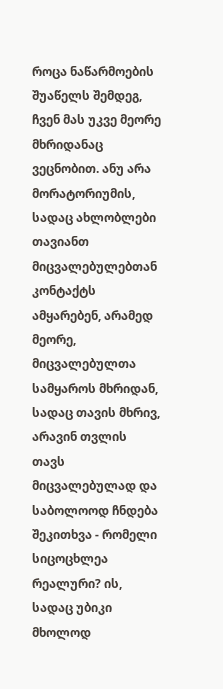როცა ნაწარმოების შუაწელს შემდეგ, ჩვენ მას უკვე მეორე მხრიდანაც ვეცნობით. ანუ არა მორატორიუმის, სადაც ახლობლები თავიანთ მიცვალებულებთან კონტაქტს ამყარებენ, არამედ მეორე, მიცვალებულთა სამყაროს მხრიდან, სადაც თავის მხრივ, არავინ თვლის თავს მიცვალებულად და საბოლოოდ ჩნდება შეკითხვა - რომელი სიცოცხლეა რეალური? ის, სადაც უბიკი მხოლოდ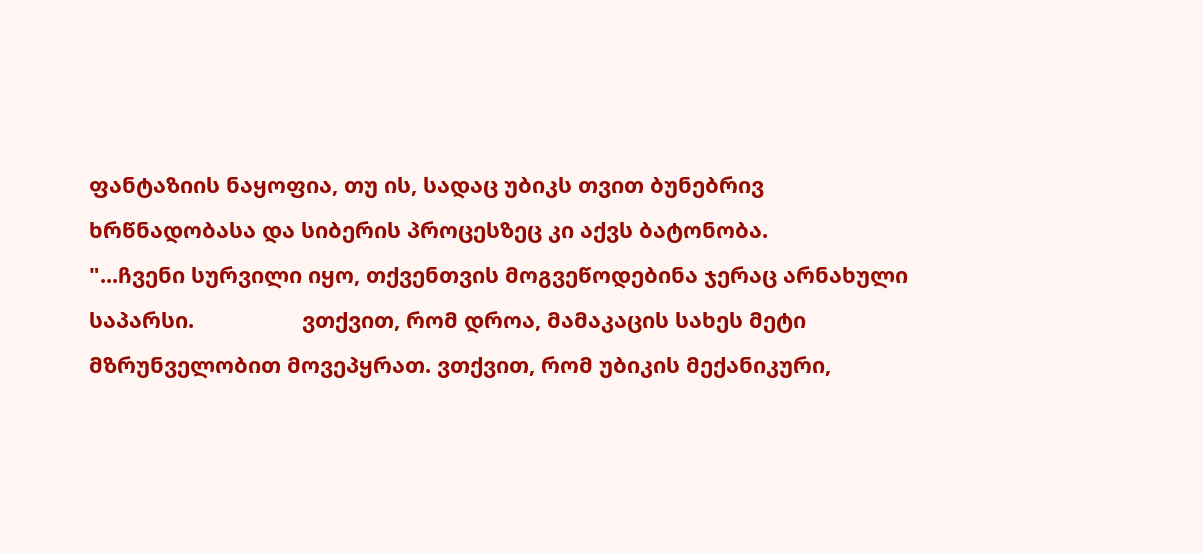ფანტაზიის ნაყოფია, თუ ის, სადაც უბიკს თვით ბუნებრივ ხრწნადობასა და სიბერის პროცესზეც კი აქვს ბატონობა.
"...ჩვენი სურვილი იყო, თქვენთვის მოგვეწოდებინა ჯერაც არნახული საპარსი.                  ვთქვით, რომ დროა, მამაკაცის სახეს მეტი მზრუნველობით მოვეპყრათ. ვთქვით, რომ უბიკის მექანიკური,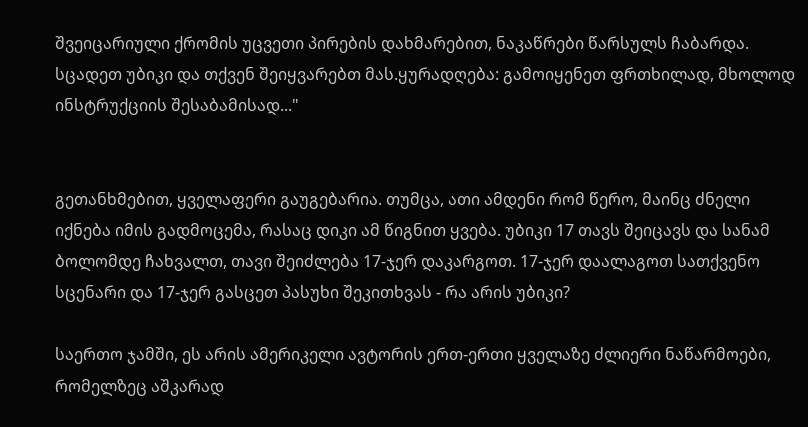შვეიცარიული ქრომის უცვეთი პირების დახმარებით, ნაკაწრები წარსულს ჩაბარდა. სცადეთ უბიკი და თქვენ შეიყვარებთ მას.ყურადღება: გამოიყენეთ ფრთხილად, მხოლოდ ინსტრუქციის შესაბამისად..."


გეთანხმებით, ყველაფერი გაუგებარია. თუმცა, ათი ამდენი რომ წერო, მაინც ძნელი იქნება იმის გადმოცემა, რასაც დიკი ამ წიგნით ყვება. უბიკი 17 თავს შეიცავს და სანამ ბოლომდე ჩახვალთ, თავი შეიძლება 17-ჯერ დაკარგოთ. 17-ჯერ დაალაგოთ სათქვენო სცენარი და 17-ჯერ გასცეთ პასუხი შეკითხვას - რა არის უბიკი?

საერთო ჯამში, ეს არის ამერიკელი ავტორის ერთ-ერთი ყველაზე ძლიერი ნაწარმოები, რომელზეც აშკარად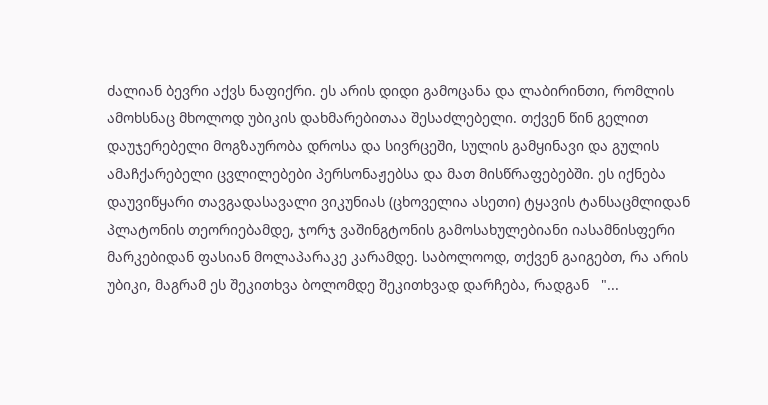ძალიან ბევრი აქვს ნაფიქრი. ეს არის დიდი გამოცანა და ლაბირინთი, რომლის ამოხსნაც მხოლოდ უბიკის დახმარებითაა შესაძლებელი. თქვენ წინ გელით დაუჯერებელი მოგზაურობა დროსა და სივრცეში, სულის გამყინავი და გულის ამაჩქარებელი ცვლილებები პერსონაჟებსა და მათ მისწრაფებებში. ეს იქნება დაუვიწყარი თავგადასავალი ვიკუნიას (ცხოველია ასეთი) ტყავის ტანსაცმლიდან პლატონის თეორიებამდე, ჯორჯ ვაშინგტონის გამოსახულებიანი იასამნისფერი მარკებიდან ფასიან მოლაპარაკე კარამდე. საბოლოოდ, თქვენ გაიგებთ, რა არის უბიკი, მაგრამ ეს შეკითხვა ბოლომდე შეკითხვად დარჩება, რადგან   "...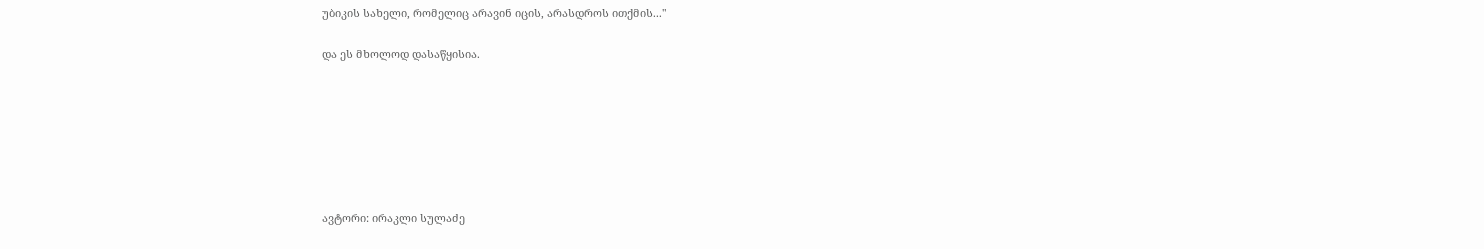უბიკის სახელი, რომელიც არავინ იცის, არასდროს ითქმის..."

და ეს მხოლოდ დასაწყისია.







ავტორი: ირაკლი სულაძე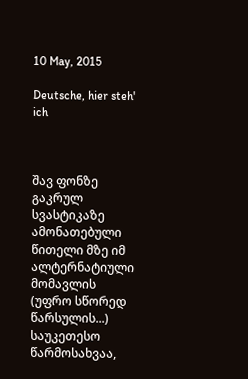10 May, 2015

Deutsche, hier steh' ich



შავ ფონზე გაკრულ სვასტიკაზე ამონათებული წითელი მზე იმ ალტერნატიული მომავლის (უფრო სწორედ წარსულის...) საუკეთესო წარმოსახვაა,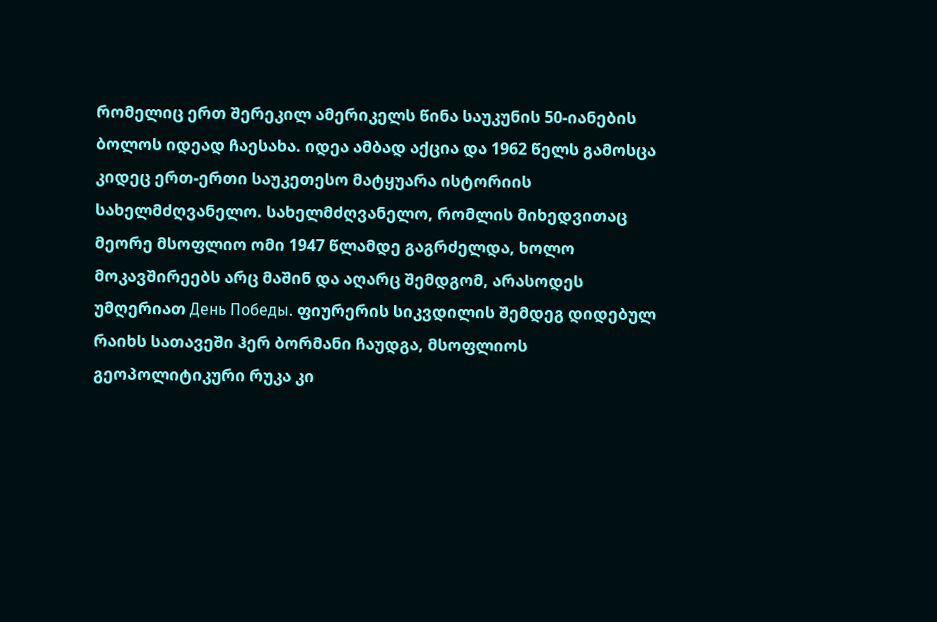რომელიც ერთ შერეკილ ამერიკელს წინა საუკუნის 50-იანების ბოლოს იდეად ჩაესახა. იდეა ამბად აქცია და 1962 წელს გამოსცა კიდეც ერთ-ერთი საუკეთესო მატყუარა ისტორიის სახელმძღვანელო. სახელმძღვანელო, რომლის მიხედვითაც მეორე მსოფლიო ომი 1947 წლამდე გაგრძელდა, ხოლო მოკავშირეებს არც მაშინ და აღარც შემდგომ, არასოდეს უმღერიათ День Победы. ფიურერის სიკვდილის შემდეგ დიდებულ რაიხს სათავეში ჰერ ბორმანი ჩაუდგა, მსოფლიოს გეოპოლიტიკური რუკა კი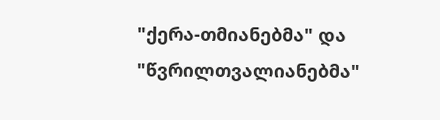"ქერა-თმიანებმა" და "წვრილთვალიანებმა"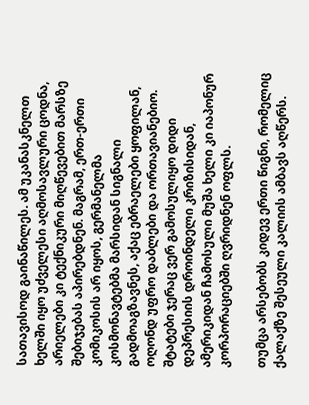სათავისოდ გაინაწილეს. ამ უკანასკნელთ ხელში იყო უძველესი აღმოსავლური ცოდნა, არიელები კი ტექნიკური მიღწევებით მარსზე შებიჯებას აპირებდნენ. მაგრამ, ერთ-ერთი კომიკოსის არ იყოს, გერმანელმა კოსმონავტებმა მარსიდან სიგნალი გადმოაგზავნეს, აქაც ებრაელები ყოფილან, ოღონდ უფრო დაბლები და ორთავიანებიო. შტატები ჯერაც ვერ გამოსულიყო დიდი დეპრესიის დროინდელი კრიზისიდან, ამერიკიდან ჩამოსული მუშა ხელი კი იაპონურ კორპორაციებში ღვრიდნენ ოფლს.

თუმცა არსებობს კიდევ ერთი წიგნი, რომელიც ქალაქზე შესეული კალიის ამბავს აღწერს.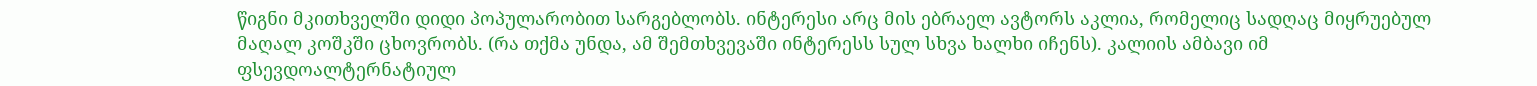წიგნი მკითხველში დიდი პოპულარობით სარგებლობს. ინტერესი არც მის ებრაელ ავტორს აკლია, რომელიც სადღაც მიყრუებულ მაღალ კოშკში ცხოვრობს. (რა თქმა უნდა, ამ შემთხვევაში ინტერესს სულ სხვა ხალხი იჩენს). კალიის ამბავი იმ ფსევდოალტერნატიულ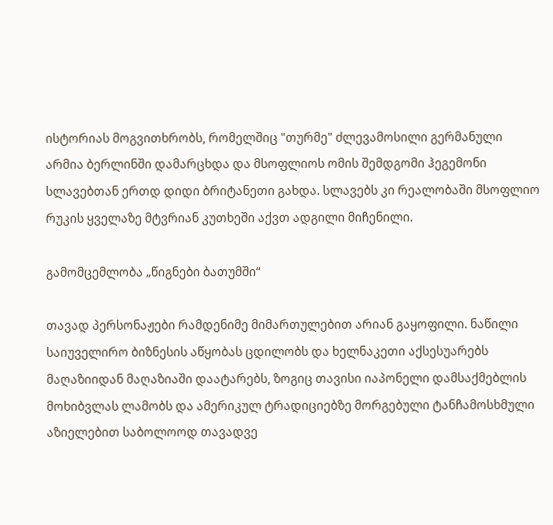ისტორიას მოგვითხრობს, რომელშიც "თურმე" ძლევამოსილი გერმანული არმია ბერლინში დამარცხდა და მსოფლიოს ომის შემდგომი ჰეგემონი სლავებთან ერთდ დიდი ბრიტანეთი გახდა. სლავებს კი რეალობაში მსოფლიო რუკის ყველაზე მტვრიან კუთხეში აქვთ ადგილი მიჩენილი.

გამომცემლობა „წიგნები ბათუმში“

თავად პერსონაჟები რამდენიმე მიმართულებით არიან გაყოფილი. ნაწილი საიუველირო ბიზნესის აწყობას ცდილობს და ხელნაკეთი აქსესუარებს მაღაზიიდან მაღაზიაში დაატარებს, ზოგიც თავისი იაპონელი დამსაქმებლის მოხიბვლას ლამობს და ამერიკულ ტრადიციებზე მორგებული ტანჩამოსხმული აზიელებით საბოლოოდ თავადვე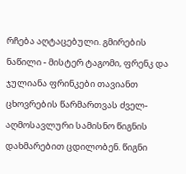რჩება აღტაცებული. გმირების ნაწილი - მისტერ ტაგომი, ფრენკ და ჯულიანა ფრინკები თავიანთ ცხოვრების წარმართვას ძველ-აღმოსავლური სამისნო წიგნის დახმარებით ცდილობენ. წიგნი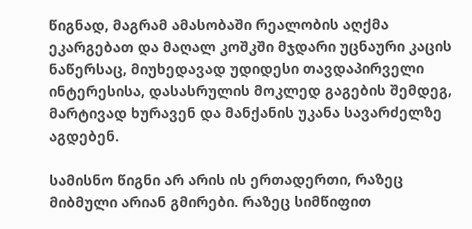წიგნად, მაგრამ ამასობაში რეალობის აღქმა ეკარგებათ და მაღალ კოშკში მჯდარი უცნაური კაცის ნაწერსაც, მიუხედავად უდიდესი თავდაპირველი ინტერესისა, დასასრულის მოკლედ გაგების შემდეგ, მარტივად ხურავენ და მანქანის უკანა სავარძელზე აგდებენ.

სამისნო წიგნი არ არის ის ერთადერთი, რაზეც მიბმული არიან გმირები. რაზეც სიმწიფით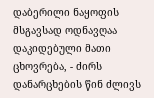დაბერილი ნაყოფის მსგავსად ოდნავღაა დაკიდებული მათი ცხოვრება, - ძირს დანარცხების წინ ძლივს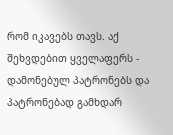რომ იკავებს თავს. აქ შეხვდებით ყველაფერს - დამონებულ პატრონებს და პატრონებად გამხდარ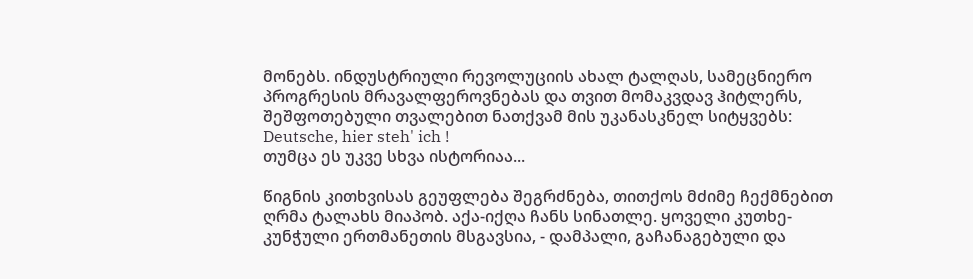მონებს. ინდუსტრიული რევოლუციის ახალ ტალღას, სამეცნიერო პროგრესის მრავალფეროვნებას და თვით მომაკვდავ ჰიტლერს, შეშფოთებული თვალებით ნათქვამ მის უკანასკნელ სიტყვებს: Deutsche, hier steh' ich !
თუმცა ეს უკვე სხვა ისტორიაა...

წიგნის კითხვისას გეუფლება შეგრძნება, თითქოს მძიმე ჩექმნებით ღრმა ტალახს მიაპობ. აქა-იქღა ჩანს სინათლე. ყოველი კუთხე-კუნჭული ერთმანეთის მსგავსია, - დამპალი, გაჩანაგებული და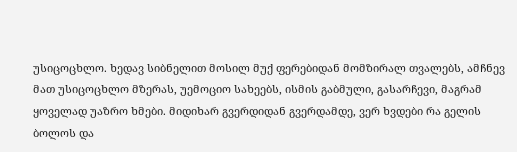უსიცოცხლო. ხედავ სიბნელით მოსილ მუქ ფერებიდან მომზირალ თვალებს, ამჩნევ მათ უსიცოცხლო მზერას, უემოციო სახეებს, ისმის გაბმული, გასარჩევი, მაგრამ ყოველად უაზრო ხმები. მიდიხარ გვერდიდან გვერდამდე, ვერ ხვდები რა გელის ბოლოს და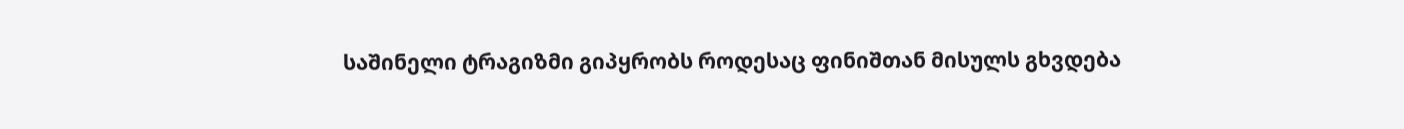საშინელი ტრაგიზმი გიპყრობს როდესაც ფინიშთან მისულს გხვდება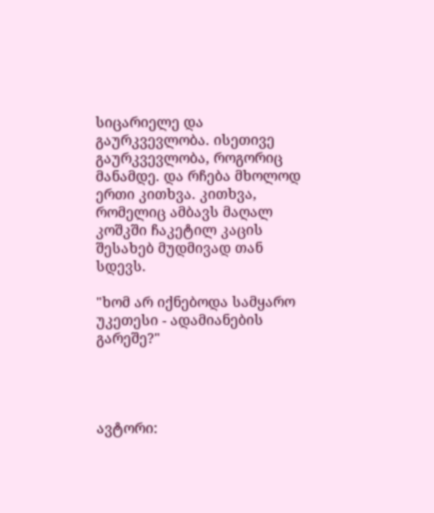სიცარიელე და გაურკვევლობა. ისეთივე გაურკვევლობა, როგორიც მანამდე. და რჩება მხოლოდ ერთი კითხვა. კითხვა, რომელიც ამბავს მაღალ კოშკში ჩაკეტილ კაცის შესახებ მუდმივად თან სდევს.

"ხომ არ იქნებოდა სამყარო უკეთესი - ადამიანების გარეშე?"




ავტორი: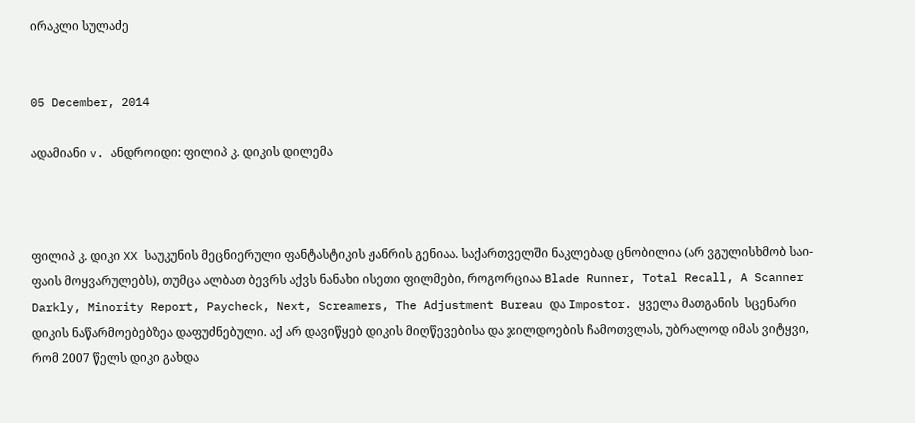ირაკლი სულაძე


05 December, 2014

ადამიანი v. ანდროიდი: ფილიპ კ. დიკის დილემა



ფილიპ კ. დიკი XX საუკუნის მეცნიერული ფანტასტიკის ჟანრის გენიაა. საქართველში ნაკლებად ცნობილია (არ ვგულისხმობ საი-ფაის მოყვარულებს), თუმცა ალბათ ბევრს აქვს ნანახი ისეთი ფილმები, როგორციაა Blade Runner, Total Recall, A Scanner Darkly, Minority Report, Paycheck, Next, Screamers, The Adjustment Bureau და Impostor. ყველა მათგანის  სცენარი დიკის ნაწარმოებებზეა დაფუძნებული. აქ არ დავიწყებ დიკის მიღწევებისა და ჯილდოების ჩამოთვლას, უბრალოდ იმას ვიტყვი, რომ 2007 წელს დიკი გახდა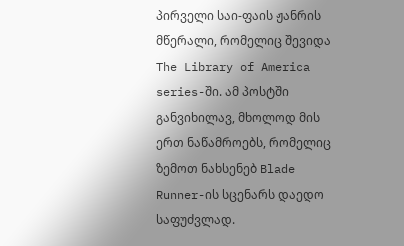პირველი საი-ფაის ჟანრის მწერალი, რომელიც შევიდა The Library of America series-ში. ამ პოსტში განვიხილავ, მხოლოდ მის ერთ ნაწამროებს, რომელიც ზემოთ ნახსენებ Blade Runner-ის სცენარს დაედო საფუძვლად.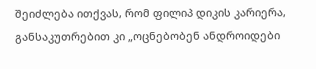შეიძლება ითქვას, რომ ფილიპ დიკის კარიერა, განსაკუთრებით კი „ოცნებობენ ანდროიდები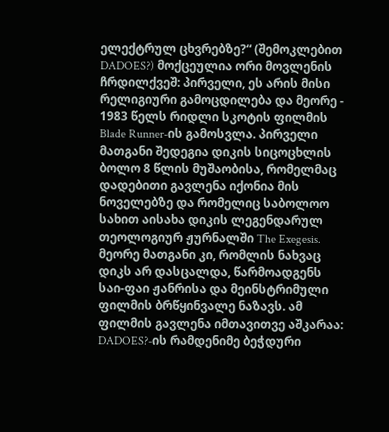ელექტრულ ცხვრებზე?“ (შემოკლებით DADOES?) მოქცეულია ორი მოვლენის ჩრდილქვეშ: პირველი, ეს არის მისი რელიგიური გამოცდილება და მეორე - 1983 წელს რიდლი სკოტის ფილმის Blade Runner-ის გამოსვლა. პირველი მათგანი შედეგია დიკის სიცოცხლის ბოლო 8 წლის მუშაობისა, რომელმაც დადებითი გავლენა იქონია მის ნოველებზე და რომელიც საბოლოო სახით აისახა დიკის ლეგენდარულ თეოლოგიურ ჟურნალში The Exegesis. მეორე მათგანი კი, რომლის ნახვაც დიკს არ დასცალდა, წარმოადგენს საი-ფაი ჟანრისა და მეინსტრიმული ფილმის ბრწყინვალე ნაზავს. ამ ფილმის გავლენა იმთავითვე აშკარაა: DADOES?-ის რამდენიმე ბეჭდური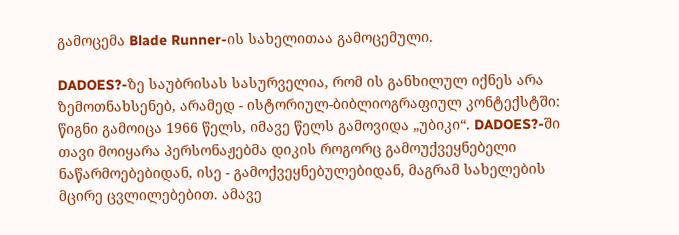გამოცემა Blade Runner-ის სახელითაა გამოცემული.

DADOES?-ზე საუბრისას სასურველია, რომ ის განხილულ იქნეს არა ზემოთნახსენებ, არამედ - ისტორიულ-ბიბლიოგრაფიულ კონტექსტში: წიგნი გამოიცა 1966 წელს, იმავე წელს გამოვიდა „უბიკი“. DADOES?-ში თავი მოიყარა პერსონაჟებმა დიკის როგორც გამოუქვეყნებელი ნაწარმოებებიდან, ისე - გამოქვეყნებულებიდან, მაგრამ სახელების მცირე ცვლილებებით. ამავე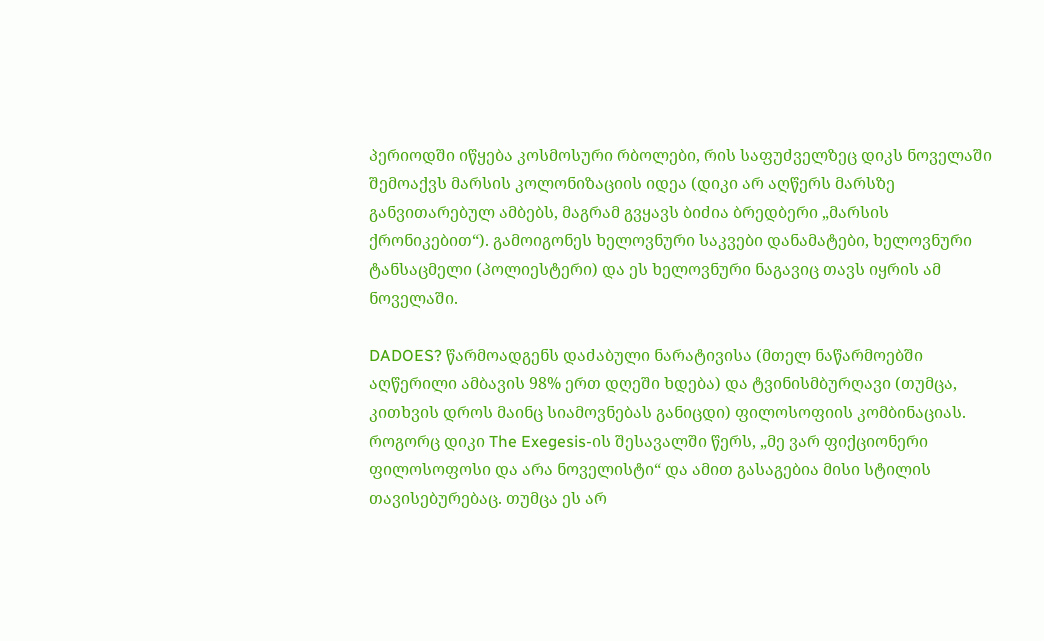პერიოდში იწყება კოსმოსური რბოლები, რის საფუძველზეც დიკს ნოველაში შემოაქვს მარსის კოლონიზაციის იდეა (დიკი არ აღწერს მარსზე განვითარებულ ამბებს, მაგრამ გვყავს ბიძია ბრედბერი „მარსის ქრონიკებით“). გამოიგონეს ხელოვნური საკვები დანამატები, ხელოვნური ტანსაცმელი (პოლიესტერი) და ეს ხელოვნური ნაგავიც თავს იყრის ამ ნოველაში.

DADOES? წარმოადგენს დაძაბული ნარატივისა (მთელ ნაწარმოებში აღწერილი ამბავის 98% ერთ დღეში ხდება) და ტვინისმბურღავი (თუმცა, კითხვის დროს მაინც სიამოვნებას განიცდი) ფილოსოფიის კომბინაციას. როგორც დიკი The Exegesis-ის შესავალში წერს, „მე ვარ ფიქციონერი ფილოსოფოსი და არა ნოველისტი“ და ამით გასაგებია მისი სტილის თავისებურებაც. თუმცა ეს არ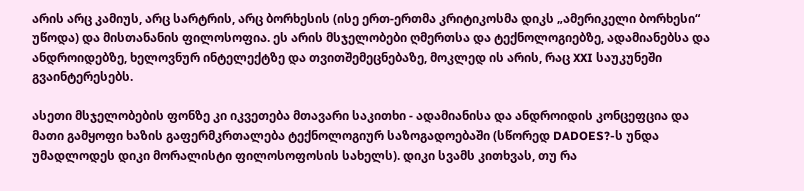არის არც კამიუს, არც სარტრის, არც ბორხესის (ისე ერთ-ერთმა კრიტიკოსმა დიკს „ამერიკელი ბორხესი“ უწოდა) და მისთანანის ფილოსოფია. ეს არის მსჯელობები ღმერთსა და ტექნოლოგიებზე, ადამიანებსა და ანდროიდებზე, ხელოვნურ ინტელექტზე და თვითშემეცნებაზე, მოკლედ ის არის, რაც XXI საუკუნეში გვაინტერესებს.

ასეთი მსჯელობების ფონზე კი იკვეთება მთავარი საკითხი - ადამიანისა და ანდროიდის კონცეფცია და მათი გამყოფი ხაზის გაფერმკრთალება ტექნოლოგიურ საზოგადოებაში (სწორედ DADOES?-ს უნდა უმადლოდეს დიკი მორალისტი ფილოსოფოსის სახელს). დიკი სვამს კითხვას, თუ რა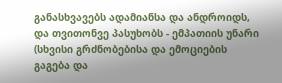განასხვავებს ადამიანსა და ანდროიდს, და თვითონვე პასუხობს - ემპათიის უნარი (სხვისი გრძნობებისა და ემოციების გაგება და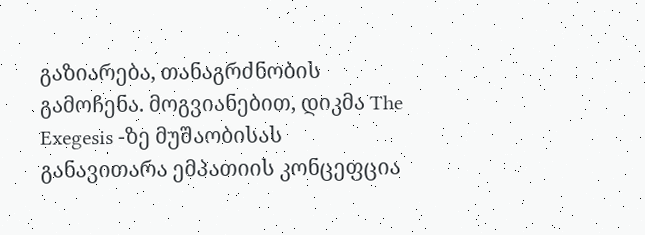გაზიარება, თანაგრძნობის გამოჩენა. მოგვიანებით, დიკმა The Exegesis -ზე მუშაობისას განავითარა ემპათიის კონცეფცია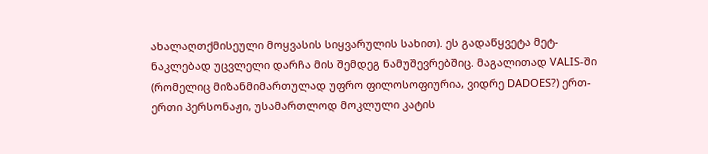ახალაღთქმისეული მოყვასის სიყვარულის სახით). ეს გადაწყვეტა მეტ-ნაკლებად უცვლელი დარჩა მის შემდეგ ნამუშევრებშიც. მაგალითად VALIS-ში (რომელიც მიზანმიმართულად უფრო ფილოსოფიურია, ვიდრე DADOES?) ერთ-ერთი პერსონაჟი, უსამართლოდ მოკლული კატის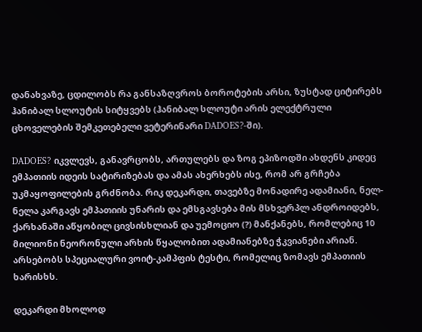დანახვაზე, ცდილობს რა განსაზღვროს ბოროტების არსი, ზუსტად ციტირებს ჰანიბალ სლოუტის სიტყვებს (ჰანიბალ სლოუტი არის ელექტრული ცხოველების შემკეთებელი ვეტერინარი DADOES?-ში).

DADOES? იკვლევს, განავრცობს, ართულებს და ზოგ ეპიზოდში ახდენს კიდეც ემპათიის იდეის სატირიზებას და ამას ახერხებს ისე, რომ არ გრჩება უკმაყოფილების გრძნობა. რიკ დეკარდი, თავებზე მონადირე ადამიანი, ნელ-ნელა კარგავს ემპათიის უნარის და ემსგავსება მის მსხვერპლ ანდროიდებს, ქარხანაში აწყობილ ცივსისხლიან და უემოციო (?) მანქანებს, რომლებიც 10 მილიონი ნეორონული არხის წყალობით ადამიანებზე ჭკვიანები არიან. არსებობს სპეციალური ვოიტ-კამპფის ტესტი, რომელიც ზომავს ემპათიის ხარისხს.

დეკარდი მხოლოდ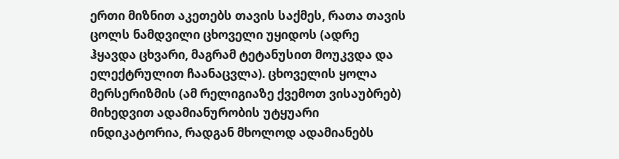ერთი მიზნით აკეთებს თავის საქმეს, რათა თავის ცოლს ნამდვილი ცხოველი უყიდოს (ადრე ჰყავდა ცხვარი, მაგრამ ტეტანუსით მოუკვდა და ელექტრულით ჩაანაცვლა). ცხოველის ყოლა მერსერიზმის (ამ რელიგიაზე ქვემოთ ვისაუბრებ) მიხედვით ადამიანურობის უტყუარი ინდიკატორია, რადგან მხოლოდ ადამიანებს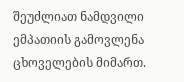შეუძლიათ ნამდვილი ემპათიის გამოვლენა ცხოველების მიმართ.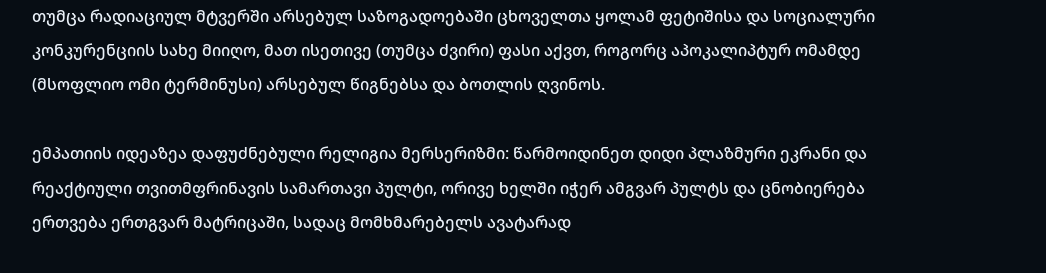თუმცა რადიაციულ მტვერში არსებულ საზოგადოებაში ცხოველთა ყოლამ ფეტიშისა და სოციალური კონკურენციის სახე მიიღო, მათ ისეთივე (თუმცა ძვირი) ფასი აქვთ, როგორც აპოკალიპტურ ომამდე (მსოფლიო ომი ტერმინუსი) არსებულ წიგნებსა და ბოთლის ღვინოს.

ემპათიის იდეაზეა დაფუძნებული რელიგია მერსერიზმი: წარმოიდინეთ დიდი პლაზმური ეკრანი და რეაქტიული თვითმფრინავის სამართავი პულტი, ორივე ხელში იჭერ ამგვარ პულტს და ცნობიერება ერთვება ერთგვარ მატრიცაში, სადაც მომხმარებელს ავატარად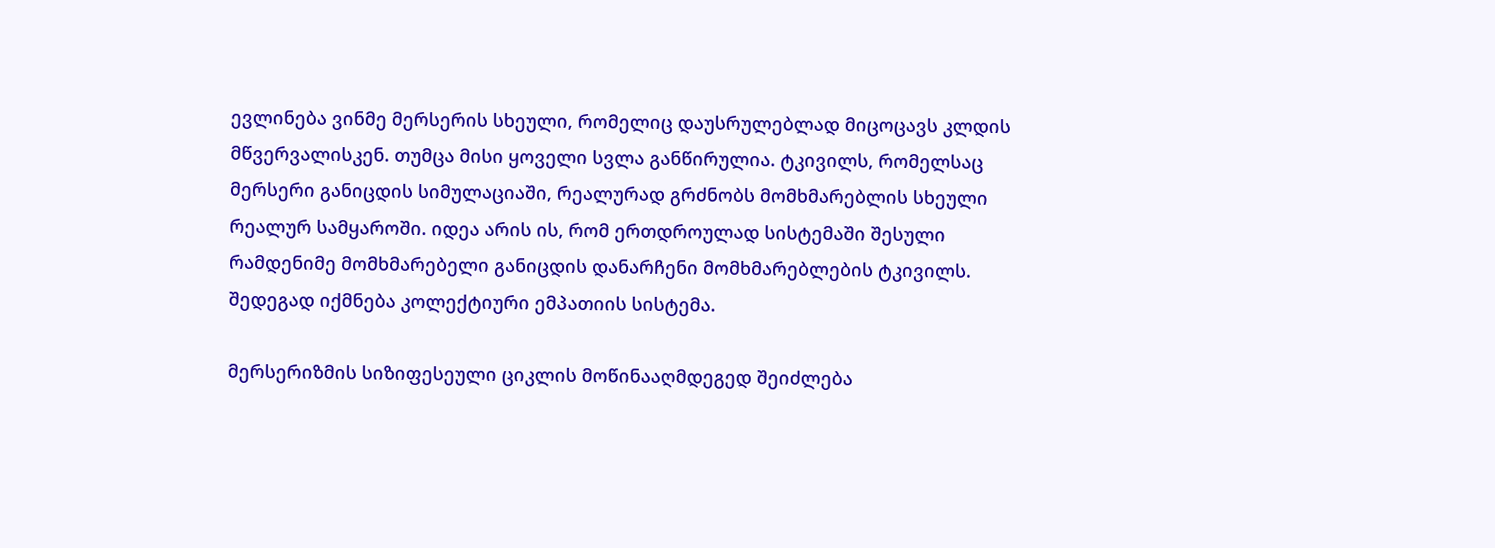ევლინება ვინმე მერსერის სხეული, რომელიც დაუსრულებლად მიცოცავს კლდის მწვერვალისკენ. თუმცა მისი ყოველი სვლა განწირულია. ტკივილს, რომელსაც მერსერი განიცდის სიმულაციაში, რეალურად გრძნობს მომხმარებლის სხეული რეალურ სამყაროში. იდეა არის ის, რომ ერთდროულად სისტემაში შესული რამდენიმე მომხმარებელი განიცდის დანარჩენი მომხმარებლების ტკივილს. შედეგად იქმნება კოლექტიური ემპათიის სისტემა.

მერსერიზმის სიზიფესეული ციკლის მოწინააღმდეგედ შეიძლება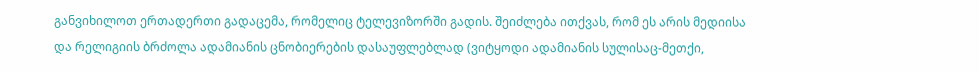განვიხილოთ ერთადერთი გადაცემა, რომელიც ტელევიზორში გადის. შეიძლება ითქვას, რომ ეს არის მედიისა და რელიგიის ბრძოლა ადამიანის ცნობიერების დასაუფლებლად (ვიტყოდი ადამიანის სულისაც-მეთქი,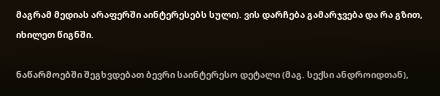მაგრამ მედიას არაფერში აინტერესებს სული). ვის დარჩება გამარჯვება და რა გზით, იხილეთ წიგნში.

ნაწარმოებში შეგხვდებათ ბევრი საინტერესო დეტალი (მაგ. სექსი ანდროიდთან),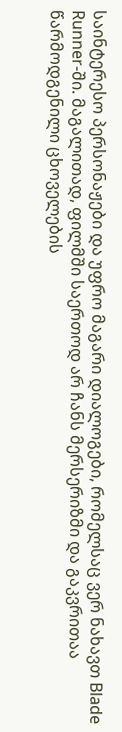საინტერესო პერსონაჟები და უფრო მაგარი დიალოგები, რომელსაც ვერ ნახავთ Blade Runner-ში. მაგალითად, ფილმში საერთოდ არ ჩანს მერსერიზმი და გაკვრითაა წარმოდგენილი ცხოველების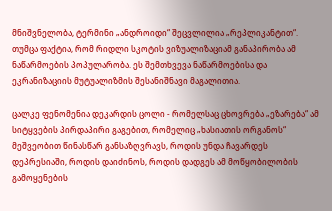მნიშვნელობა, ტერმინი „ანდროიდი“ შეცვლილია „რეპლიკანტით“. თუმცა ფაქტია, რომ რიდლი სკოტის ვიზუალიზაციამ განაპირობა ამ ნაწარმოების პოპულარობა. ეს შემთხვევა ნაწარმოებისა და ეკრანიზაციის მუტუალიზმის შესანიშნავი მაგალითია.

ცალკე ფენომენია დეკარდის ცოლი - რომელსაც ცხოვრება „ეზარება“ ამ სიტყვების პირდაპირი გაგებით, რომელიც „ხასიათის ორგანოს“ მეშვეობით წინასწარ განსაზღვრავს, როდის უნდა ჩავარდეს დეპრესიაში, როდის დაიძინოს, როდის დადგეს ამ მოწყობილობის გამოყენების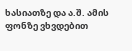ხასიათზე და ა.შ. ამის ფონზე ვხვდებით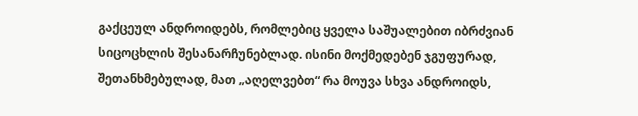გაქცეულ ანდროიდებს, რომლებიც ყველა საშუალებით იბრძვიან სიცოცხლის შესანარჩუნებლად. ისინი მოქმედებენ ჯგუფურად, შეთანხმებულად, მათ „აღელვებთ“ რა მოუვა სხვა ანდროიდს,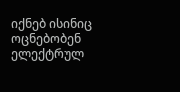იქნებ ისინიც ოცნებობენ ელექტრულ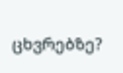ცხვრებზე?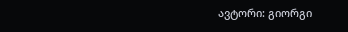ავტორი: გიორგი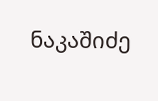ნაკაშიძე